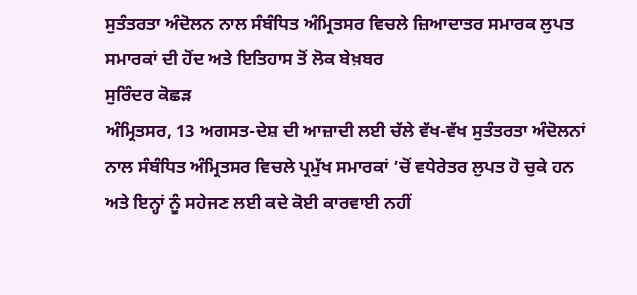ਸੁਤੰਤਰਤਾ ਅੰਦੋਲਨ ਨਾਲ ਸੰਬੰਧਿਤ ਅੰਮ੍ਰਿਤਸਰ ਵਿਚਲੇ ਜ਼ਿਆਦਾਤਰ ਸਮਾਰਕ ਲੁਪਤ
ਸਮਾਰਕਾਂ ਦੀ ਹੋਂਦ ਅਤੇ ਇਤਿਹਾਸ ਤੋਂ ਲੋਕ ਬੇਖ਼ਬਰ
ਸੁਰਿੰਦਰ ਕੋਛੜ
ਅੰਮ੍ਰਿਤਸਰ, 13 ਅਗਸਤ-ਦੇਸ਼ ਦੀ ਆਜ਼ਾਦੀ ਲਈ ਚੱਲੇ ਵੱਖ-ਵੱਖ ਸੁਤੰਤਰਤਾ ਅੰਦੋਲਨਾਂ ਨਾਲ ਸੰਬੰਧਿਤ ਅੰਮ੍ਰਿਤਸਰ ਵਿਚਲੇ ਪ੍ਰਮੁੱਖ ਸਮਾਰਕਾਂ ’ਚੋਂ ਵਧੇਰੇਤਰ ਲੁਪਤ ਹੋ ਚੁਕੇ ਹਨ ਅਤੇ ਇਨ੍ਹਾਂ ਨੂੰ ਸਹੇਜਣ ਲਈ ਕਦੇ ਕੋਈ ਕਾਰਵਾਈ ਨਹੀਂ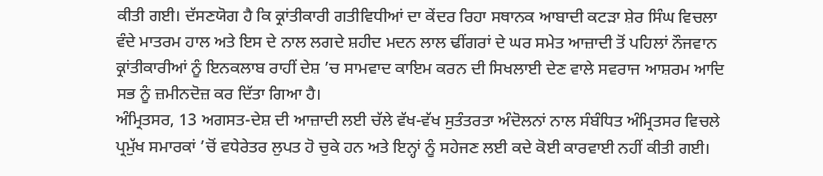ਕੀਤੀ ਗਈ। ਦੱਸਣਯੋਗ ਹੈ ਕਿ ਕ੍ਰਾਂਤੀਕਾਰੀ ਗਤੀਵਿਧੀਆਂ ਦਾ ਕੇਂਦਰ ਰਿਹਾ ਸਥਾਨਕ ਆਬਾਦੀ ਕਟੜਾ ਸ਼ੇਰ ਸਿੰਘ ਵਿਚਲਾ ਵੰਦੇ ਮਾਤਰਮ ਹਾਲ ਅਤੇ ਇਸ ਦੇ ਨਾਲ ਲਗਦੇ ਸ਼ਹੀਦ ਮਦਨ ਲਾਲ ਢੀਂਗਰਾਂ ਦੇ ਘਰ ਸਮੇਤ ਆਜ਼ਾਦੀ ਤੋਂ ਪਹਿਲਾਂ ਨੌਜਵਾਨ ਕ੍ਰਾਂਤੀਕਾਰੀਆਂ ਨੂੰ ਇਨਕਲਾਬ ਰਾਹੀਂ ਦੇਸ਼ ’ਚ ਸਾਮਵਾਦ ਕਾਇਮ ਕਰਨ ਦੀ ਸਿਖਲਾਈ ਦੇਣ ਵਾਲੇ ਸਵਰਾਜ ਆਸ਼ਰਮ ਆਦਿ ਸਭ ਨੂੰ ਜ਼ਮੀਨਦੋਜ਼ ਕਰ ਦਿੱਤਾ ਗਿਆ ਹੈ।
ਅੰਮ੍ਰਿਤਸਰ, 13 ਅਗਸਤ-ਦੇਸ਼ ਦੀ ਆਜ਼ਾਦੀ ਲਈ ਚੱਲੇ ਵੱਖ-ਵੱਖ ਸੁਤੰਤਰਤਾ ਅੰਦੋਲਨਾਂ ਨਾਲ ਸੰਬੰਧਿਤ ਅੰਮ੍ਰਿਤਸਰ ਵਿਚਲੇ ਪ੍ਰਮੁੱਖ ਸਮਾਰਕਾਂ ’ਚੋਂ ਵਧੇਰੇਤਰ ਲੁਪਤ ਹੋ ਚੁਕੇ ਹਨ ਅਤੇ ਇਨ੍ਹਾਂ ਨੂੰ ਸਹੇਜਣ ਲਈ ਕਦੇ ਕੋਈ ਕਾਰਵਾਈ ਨਹੀਂ ਕੀਤੀ ਗਈ।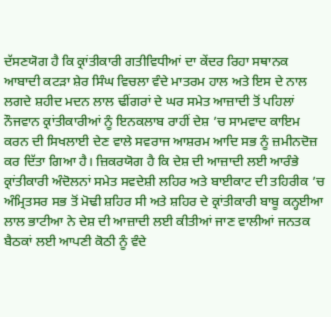ਦੱਸਣਯੋਗ ਹੈ ਕਿ ਕ੍ਰਾਂਤੀਕਾਰੀ ਗਤੀਵਿਧੀਆਂ ਦਾ ਕੇਂਦਰ ਰਿਹਾ ਸਥਾਨਕ ਆਬਾਦੀ ਕਟੜਾ ਸ਼ੇਰ ਸਿੰਘ ਵਿਚਲਾ ਵੰਦੇ ਮਾਤਰਮ ਹਾਲ ਅਤੇ ਇਸ ਦੇ ਨਾਲ ਲਗਦੇ ਸ਼ਹੀਦ ਮਦਨ ਲਾਲ ਢੀਂਗਰਾਂ ਦੇ ਘਰ ਸਮੇਤ ਆਜ਼ਾਦੀ ਤੋਂ ਪਹਿਲਾਂ ਨੌਜਵਾਨ ਕ੍ਰਾਂਤੀਕਾਰੀਆਂ ਨੂੰ ਇਨਕਲਾਬ ਰਾਹੀਂ ਦੇਸ਼ ’ਚ ਸਾਮਵਾਦ ਕਾਇਮ ਕਰਨ ਦੀ ਸਿਖਲਾਈ ਦੇਣ ਵਾਲੇ ਸਵਰਾਜ ਆਸ਼ਰਮ ਆਦਿ ਸਭ ਨੂੰ ਜ਼ਮੀਨਦੋਜ਼ ਕਰ ਦਿੱਤਾ ਗਿਆ ਹੈ। ਜ਼ਿਕਰਯੋਗ ਹੈ ਕਿ ਦੇਸ਼ ਦੀ ਆਜ਼ਾਦੀ ਲਈ ਆਰੰਭੇ ਕ੍ਰਾਂਤੀਕਾਰੀ ਅੰਦੋਲਨਾਂ ਸਮੇਤ ਸਵਦੇਸ਼ੀ ਲਹਿਰ ਅਤੇ ਬਾਈਕਾਟ ਦੀ ਤਹਿਰੀਕ ’ਚ ਅੰਮ੍ਰਿਤਸਰ ਸਭ ਤੋਂ ਮੋਢੀ ਸ਼ਹਿਰ ਸੀ ਅਤੇ ਸ਼ਹਿਰ ਦੇ ਕ੍ਰਾਂਤੀਕਾਰੀ ਬਾਬੂ ਕਨ੍ਹਈਆ ਲਾਲ ਭਾਟੀਆ ਨੇ ਦੇਸ਼ ਦੀ ਆਜ਼ਾਦੀ ਲਈ ਕੀਤੀਆਂ ਜਾਣ ਵਾਲੀਆਂ ਜਨਤਕ ਬੈਠਕਾਂ ਲਈ ਆਪਣੀ ਕੋਠੀ ਨੂੰ ਵੰਦੇ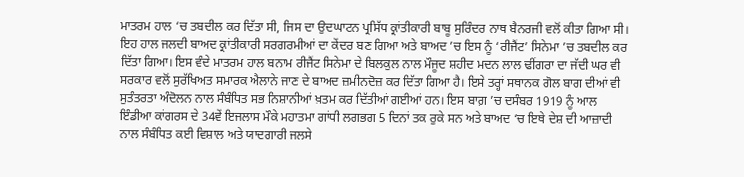ਮਾਤਰਮ ਹਾਲ ‘ਚ ਤਬਦੀਲ ਕਰ ਦਿੱਤਾ ਸੀ, ਜਿਸ ਦਾ ਉਦਘਾਟਨ ਪ੍ਰਸਿੱਧ ਕ੍ਰਾਂਤੀਕਾਰੀ ਬਾਬੂ ਸੁਰਿੰਦਰ ਨਾਥ ਬੈਨਰਜੀ ਵਲੋਂ ਕੀਤਾ ਗਿਆ ਸੀ। ਇਹ ਹਾਲ ਜਲਦੀ ਬਾਅਦ ਕ੍ਰਾਂਤੀਕਾਰੀ ਸਰਗਰਮੀਆਂ ਦਾ ਕੇਂਦਰ ਬਣ ਗਿਆ ਅਤੇ ਬਾਅਦ ’ਚ ਇਸ ਨੂੰ ‘ਰੀਜੈਂਟ’ ਸਿਨੇਮਾ ’ਚ ਤਬਦੀਲ ਕਰ ਦਿੱਤਾ ਗਿਆ। ਇਸ ਵੰਦੇ ਮਾਤਰਮ ਹਾਲ ਬਨਾਮ ਰੀਜੈਂਟ ਸਿਨੇਮਾ ਦੇ ਬਿਲਕੁਲ ਨਾਲ ਮੌਜੂਦ ਸ਼ਹੀਦ ਮਦਨ ਲਾਲ ਢੀਂਗਰਾ ਦਾ ਜੱਦੀ ਘਰ ਵੀ ਸਰਕਾਰ ਵਲੋਂ ਸੁਰੱਖਿਅਤ ਸਮਾਰਕ ਐਲਾਨੇ ਜਾਣ ਦੇ ਬਾਅਦ ਜ਼ਮੀਨਦੋਜ਼ ਕਰ ਦਿੱਤਾ ਗਿਆ ਹੈ। ਇਸੇ ਤਰ੍ਹਾਂ ਸਥਾਨਕ ਗੋਲ ਬਾਗ ਦੀਆਂ ਵੀ ਸੁਤੰਤਰਤਾ ਅੰਦੋਲਨ ਨਾਲ ਸੰਬੰਧਿਤ ਸਭ ਨਿਸ਼ਾਨੀਆਂ ਖ਼ਤਮ ਕਰ ਦਿੱਤੀਆਂ ਗਈਆਂ ਹਨ। ਇਸ ਬਾਗ਼ ’ਚ ਦਸੰਬਰ 1919 ਨੂੰ ਆਲ ਇੰਡੀਆ ਕਾਂਗਰਸ ਦੇ 34ਵੇਂ ਇਜਲਾਸ ਮੌਕੇ ਮਹਾਤਮਾ ਗਾਂਧੀ ਲਗਭਗ 5 ਦਿਨਾਂ ਤਕ ਰੁਕੇ ਸਨ ਅਤੇ ਬਾਅਦ ‘ਚ ਇਥੇ ਦੇਸ਼ ਦੀ ਆਜ਼ਾਦੀ ਨਾਲ ਸੰਬੰਧਿਤ ਕਈ ਵਿਸ਼ਾਲ ਅਤੇ ਯਾਦਗਾਰੀ ਜਲਸੇ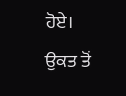ਹੋਏ। ਉਕਤ ਤੋਂ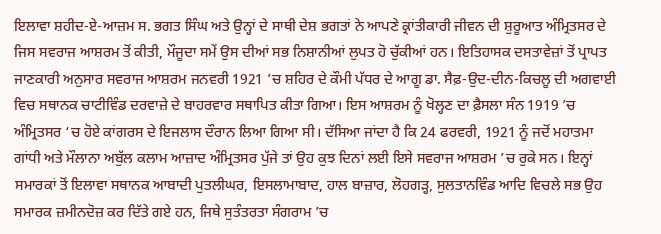ਇਲਾਵਾ ਸ਼ਹੀਦ-ਏ-ਆਜ਼ਮ ਸ. ਭਗਤ ਸਿੰਘ ਅਤੇ ਉਨ੍ਹਾਂ ਦੇ ਸਾਥੀ ਦੇਸ਼ ਭਗਤਾਂ ਨੇ ਆਪਣੇ ਕ੍ਰਾਂਤੀਕਾਰੀ ਜੀਵਨ ਦੀ ਸ਼ੁਰੂਆਤ ਅੰਮ੍ਰਿਤਸਰ ਦੇ ਜਿਸ ਸਵਰਾਜ ਆਸ਼ਰਮ ਤੋਂ ਕੀਤੀ, ਮੌਜੂਦਾ ਸਮੇਂ ਉਸ ਦੀਆਂ ਸਭ ਨਿਸ਼ਾਨੀਆਂ ਲੁਪਤ ਹੋ ਚੁੱਕੀਆਂ ਹਨ। ਇਤਿਹਾਸਕ ਦਸਤਾਵੇਜ਼ਾਂ ਤੋਂ ਪ੍ਰਾਪਤ ਜਾਣਕਾਰੀ ਅਨੁਸਾਰ ਸਵਰਾਜ ਆਸ਼ਰਮ ਜਨਵਰੀ 1921 ’ਚ ਸ਼ਹਿਰ ਦੇ ਕੌਮੀ ਪੱਧਰ ਦੇ ਆਗੂ ਡਾ. ਸੈਫ਼-ਉਦ-ਦੀਨ-ਕਿਚਲੂ ਦੀ ਅਗਵਾਈ ਵਿਚ ਸਥਾਨਕ ਚਾਟੀਵਿੰਡ ਦਰਵਾਜ਼ੇ ਦੇ ਬਾਹਰਵਾਰ ਸਥਾਪਿਤ ਕੀਤਾ ਗਿਆ। ਇਸ ਆਸ਼ਰਮ ਨੂੰ ਖੋਲ੍ਹਣ ਦਾ ਫ਼ੈਸਲਾ ਸੰਨ 1919 ’ਚ ਅੰਮ੍ਰਿਤਸਰ ‘ਚ ਹੋਏ ਕਾਂਗਰਸ ਦੇ ਇਜਲਾਸ ਦੌਰਾਨ ਲਿਆ ਗਿਆ ਸੀ। ਦੱਸਿਆ ਜਾਂਦਾ ਹੈ ਕਿ 24 ਫਰਵਰੀ, 1921 ਨੂੰ ਜਦੋਂ ਮਹਾਤਮਾ ਗਾਂਧੀ ਅਤੇ ਮੌਲਾਨਾ ਅਬੁੱਲ ਕਲਾਮ ਆਜ਼ਾਦ ਅੰਮ੍ਰਿਤਸਰ ਪੁੱਜੇ ਤਾਂ ਉਹ ਕੁਝ ਦਿਨਾਂ ਲਈ ਇਸੇ ਸਵਰਾਜ ਆਸ਼ਰਮ ’ਚ ਰੁਕੇ ਸਨ। ਇਨ੍ਹਾਂ ਸਮਾਰਕਾਂ ਤੋਂ ਇਲਾਵਾ ਸਥਾਨਕ ਆਬਾਦੀ ਪੁਤਲੀਘਰ, ਇਸਲਾਮਾਬਾਦ, ਹਾਲ ਬਾਜ਼ਾਰ, ਲੋਹਗੜ੍ਹ, ਸੁਲਤਾਨਵਿੰਡ ਆਦਿ ਵਿਚਲੇ ਸਭ ਉਹ ਸਮਾਰਕ ਜ਼ਮੀਨਦੋਜ਼ ਕਰ ਦਿੱਤੇ ਗਏ ਹਨ, ਜਿਥੇ ਸੁਤੰਤਰਤਾ ਸੰਗਰਾਮ ’ਚ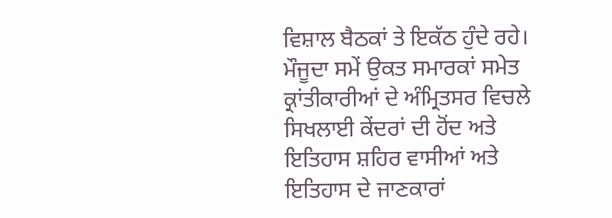ਵਿਸ਼ਾਲ ਬੈਠਕਾਂ ਤੇ ਇਕੱਠ ਹੁੰਦੇ ਰਹੇ। ਮੌਜੂਦਾ ਸਮੇਂ ਉਕਤ ਸਮਾਰਕਾਂ ਸਮੇਤ ਕ੍ਰਾਂਤੀਕਾਰੀਆਂ ਦੇ ਅੰਮ੍ਰਿਤਸਰ ਵਿਚਲੇ ਸਿਖਲਾਈ ਕੇਂਦਰਾਂ ਦੀ ਹੋਂਦ ਅਤੇ ਇਤਿਹਾਸ ਸ਼ਹਿਰ ਵਾਸੀਆਂ ਅਤੇ ਇਤਿਹਾਸ ਦੇ ਜਾਣਕਾਰਾਂ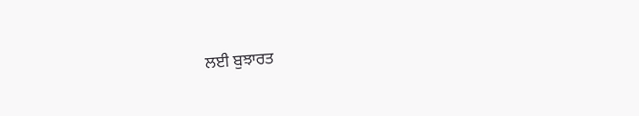ਲਈ ਬੁਝਾਰਤ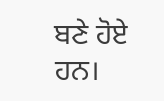ਬਣੇ ਹੋਏ ਹਨ।